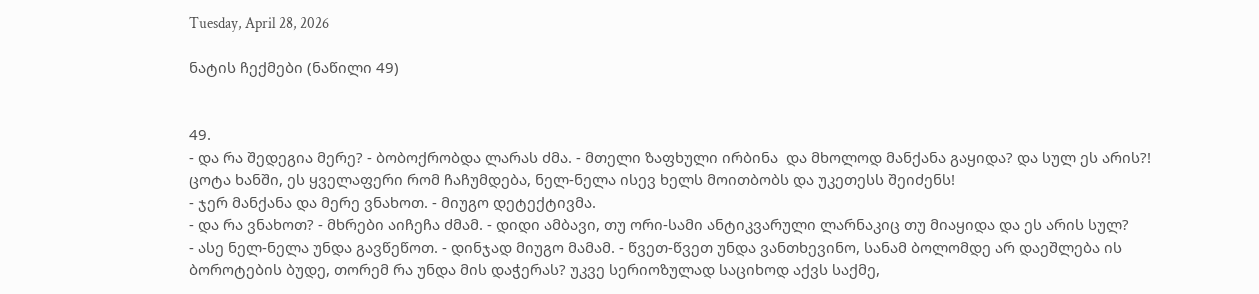Tuesday, April 28, 2026

ნატის ჩექმები (ნაწილი 49)


49.
- და რა შედეგია მერე? - ბობოქრობდა ლარას ძმა. - მთელი ზაფხული ირბინა  და მხოლოდ მანქანა გაყიდა? და სულ ეს არის?! ცოტა ხანში, ეს ყველაფერი რომ ჩაჩუმდება, ნელ-ნელა ისევ ხელს მოითბობს და უკეთესს შეიძენს!
- ჯერ მანქანა და მერე ვნახოთ. - მიუგო დეტექტივმა.
- და რა ვნახოთ? - მხრები აიჩეჩა ძმამ. - დიდი ამბავი, თუ ორი-სამი ანტიკვარული ლარნაკიც თუ მიაყიდა და ეს არის სულ?
- ასე ნელ-ნელა უნდა გავწეწოთ. - დინჯად მიუგო მამამ. - წვეთ-წვეთ უნდა ვანთხევინო, სანამ ბოლომდე არ დაეშლება ის ბოროტების ბუდე, თორემ რა უნდა მის დაჭერას? უკვე სერიოზულად საციხოდ აქვს საქმე,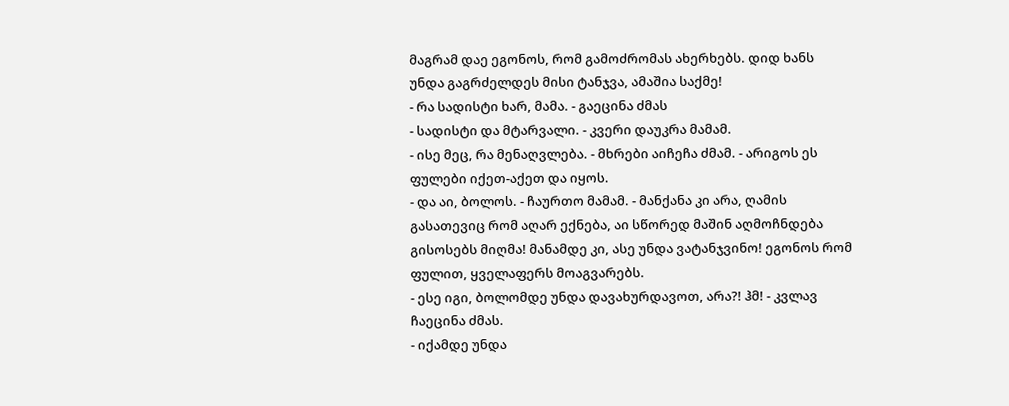მაგრამ დაე ეგონოს, რომ გამოძრომას ახერხებს. დიდ ხანს უნდა გაგრძელდეს მისი ტანჯვა, ამაშია საქმე!
- რა სადისტი ხარ, მამა. - გაეცინა ძმას
- სადისტი და მტარვალი. - კვერი დაუკრა მამამ.
- ისე მეც, რა მენაღვლება. - მხრები აიჩეჩა ძმამ. - არიგოს ეს ფულები იქეთ-აქეთ და იყოს.
- და აი, ბოლოს. - ჩაურთო მამამ. - მანქანა კი არა, ღამის გასათევიც რომ აღარ ექნება, აი სწორედ მაშინ აღმოჩნდება გისოსებს მიღმა! მანამდე კი, ასე უნდა ვატანჯვინო! ეგონოს რომ ფულით, ყველაფერს მოაგვარებს.
- ესე იგი, ბოლომდე უნდა დავახურდავოთ, არა?! ჰმ! - კვლავ ჩაეცინა ძმას.
- იქამდე უნდა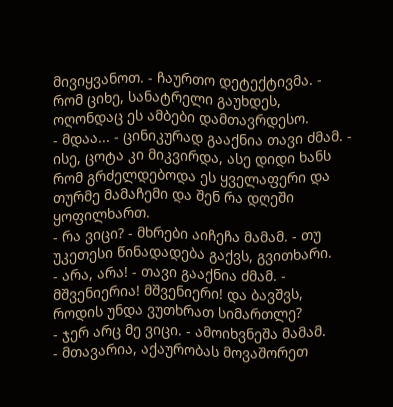მივიყვანოთ. - ჩაურთო დეტექტივმა. - რომ ციხე, სანატრელი გაუხდეს, ოღონდაც ეს ამბები დამთავრდესო.
- მდაა... - ცინიკურად გააქნია თავი ძმამ. - ისე, ცოტა კი მიკვირდა, ასე დიდი ხანს რომ გრძელდებოდა ეს ყველაფერი და თურმე მამაჩემი და შენ რა დღეში ყოფილხართ.
- რა ვიცი? - მხრები აიჩეჩა მამამ. - თუ უკეთესი წინადადება გაქვს, გვითხარი.
- არა, არა! - თავი გააქნია ძმამ. - მშვენიერია! მშვენიერი! და ბავშვს, როდის უნდა ვუთხრათ სიმართლე?
- ჯერ არც მე ვიცი. - ამოიხვნეშა მამამ.
- მთავარია, აქაურობას მოვაშორეთ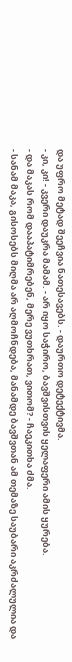და უფრო მეტად შეეჩვია ნათესავებს. - დაურთო დეტექტივმა.
- კი, კი! - კვერი დაუკრა მამამ. - არ იყო საჭირო, ბავშვისთვის ყელაფერი ამის ყურება.
- და მაკას რომ დააპატიმრებენ, მერე ვუთხრათ, ვითომ? - ჩაეკითხა ძმა.
- სანამ მაკა, გისოსებს მიღმა არ აღმოჩნდება, მანამდე ბავშვთან ამ თემაზე საუბარი აკრძალულია და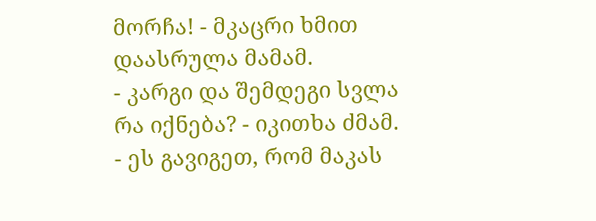მორჩა! - მკაცრი ხმით დაასრულა მამამ.
- კარგი და შემდეგი სვლა რა იქნება? - იკითხა ძმამ. - ეს გავიგეთ, რომ მაკას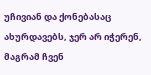უჩივიან და ქონებასაც ახურდავებს, ჯერ არ იჭერენ, მაგრამ ჩვენ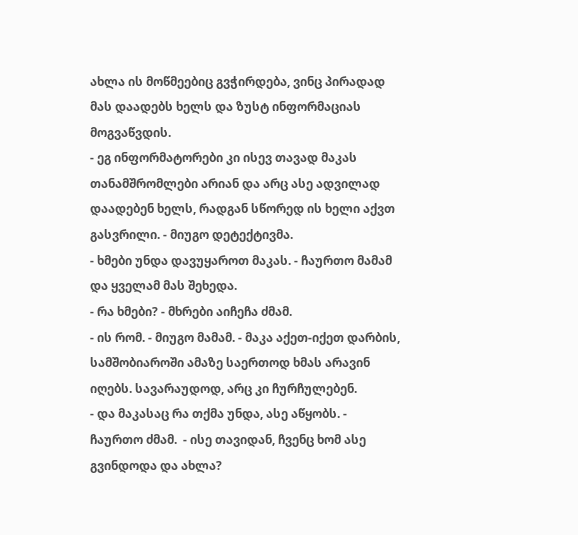ახლა ის მოწმეებიც გვჭირდება, ვინც პირადად მას დაადებს ხელს და ზუსტ ინფორმაციას მოგვაწვდის.
- ეგ ინფორმატორები კი ისევ თავად მაკას თანამშრომლები არიან და არც ასე ადვილად დაადებენ ხელს, რადგან სწორედ ის ხელი აქვთ გასვრილი. - მიუგო დეტექტივმა.
- ხმები უნდა დავუყაროთ მაკას. - ჩაურთო მამამ და ყველამ მას შეხედა.
- რა ხმები? - მხრები აიჩეჩა ძმამ.
- ის რომ. - მიუგო მამამ. - მაკა აქეთ-იქეთ დარბის, სამშობიაროში ამაზე საერთოდ ხმას არავინ იღებს. სავარაუდოდ, არც კი ჩურჩულებენ.
- და მაკასაც რა თქმა უნდა, ასე აწყობს. - ჩაურთო ძმამ.  - ისე თავიდან, ჩვენც ხომ ასე გვინდოდა და ახლა?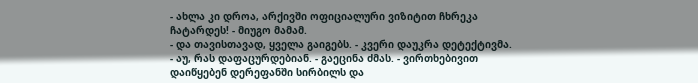- ახლა კი დროა, არქივში ოფიციალური ვიზიტით ჩხრეკა ჩატარდეს! - მიუგო მამამ.
- და თავისთავად, ყველა გაიგებს. - კვერი დაუკრა დეტექტივმა.
- აუ, რას დაფაცურდებიან. - გაეცინა ძმას. - ვირთხებივით დაიწყებენ დერეფანში სირბილს და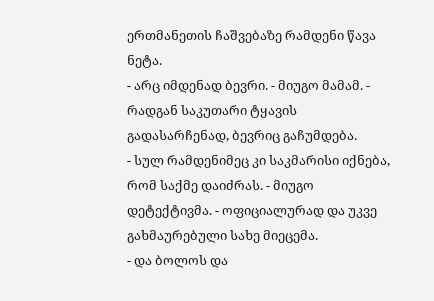ერთმანეთის ჩაშვებაზე რამდენი წავა ნეტა.
- არც იმდენად ბევრი. - მიუგო მამამ. - რადგან საკუთარი ტყავის გადასარჩენად, ბევრიც გაჩუმდება.
- სულ რამდენიმეც კი საკმარისი იქნება, რომ საქმე დაიძრას. - მიუგო დეტექტივმა. - ოფიციალურად და უკვე გახმაურებული სახე მიეცემა.
- და ბოლოს და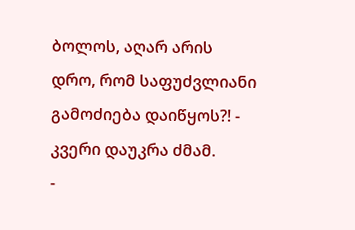ბოლოს, აღარ არის დრო, რომ საფუძვლიანი გამოძიება დაიწყოს?! - კვერი დაუკრა ძმამ.
-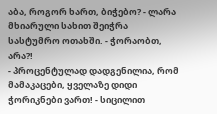აბა, როგორ ხართ, ბიჭებო? - ლარა მხიარული სახით შეიჭრა სასტუმრო ოთახში. - ჭორაობთ, არა?!
- პროცენტულად დადგენილია, რომ მამაკაცები, ყველაზე დიდი ჭორიკნები ვართ! - სიცილით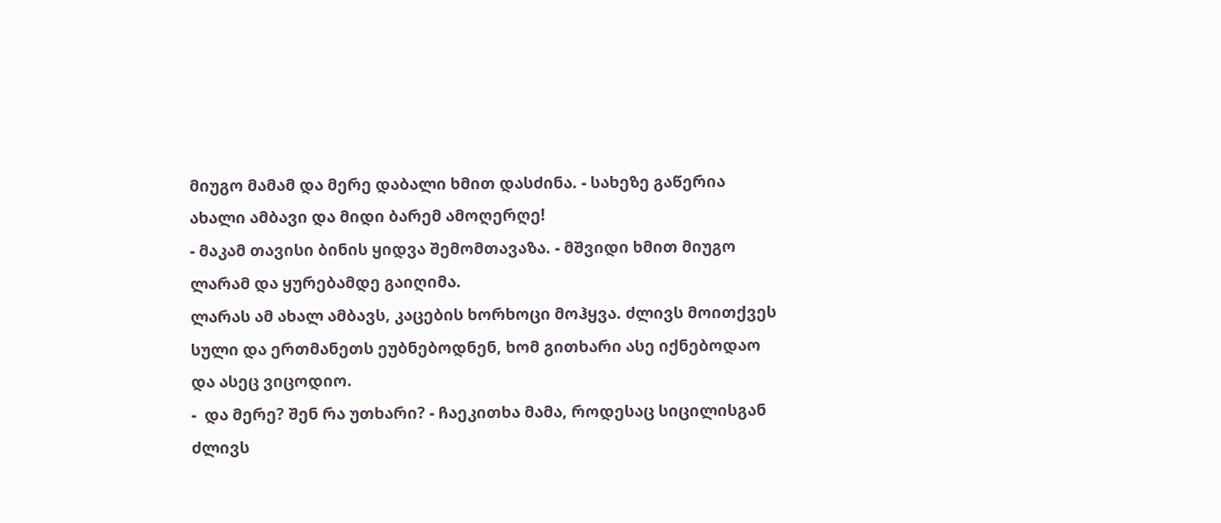მიუგო მამამ და მერე დაბალი ხმით დასძინა. - სახეზე გაწერია ახალი ამბავი და მიდი ბარემ ამოღერღე!
- მაკამ თავისი ბინის ყიდვა შემომთავაზა. - მშვიდი ხმით მიუგო ლარამ და ყურებამდე გაიღიმა.
ლარას ამ ახალ ამბავს, კაცების ხორხოცი მოჰყვა. ძლივს მოითქვეს სული და ერთმანეთს ეუბნებოდნენ, ხომ გითხარი ასე იქნებოდაო და ასეც ვიცოდიო.
-  და მერე? შენ რა უთხარი? - ჩაეკითხა მამა, როდესაც სიცილისგან ძლივს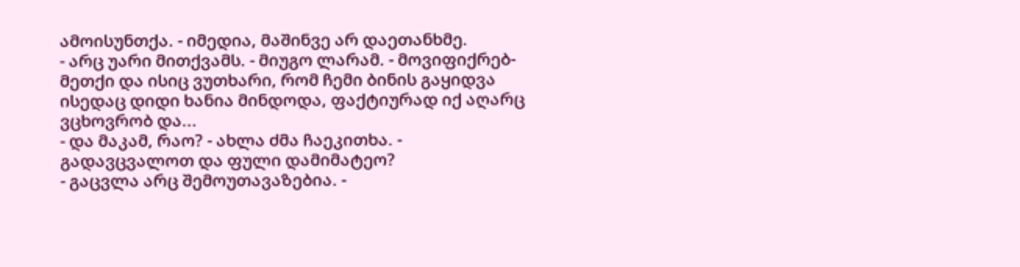ამოისუნთქა. - იმედია, მაშინვე არ დაეთანხმე.
- არც უარი მითქვამს. - მიუგო ლარამ. - მოვიფიქრებ-მეთქი და ისიც ვუთხარი, რომ ჩემი ბინის გაყიდვა ისედაც დიდი ხანია მინდოდა, ფაქტიურად იქ აღარც ვცხოვრობ და...
- და მაკამ, რაო? - ახლა ძმა ჩაეკითხა. - გადავცვალოთ და ფული დამიმატეო?
- გაცვლა არც შემოუთავაზებია. -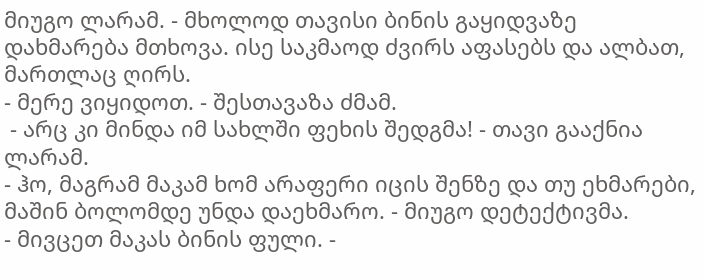მიუგო ლარამ. - მხოლოდ თავისი ბინის გაყიდვაზე დახმარება მთხოვა. ისე საკმაოდ ძვირს აფასებს და ალბათ, მართლაც ღირს.
- მერე ვიყიდოთ. - შესთავაზა ძმამ.
 - არც კი მინდა იმ სახლში ფეხის შედგმა! - თავი გააქნია ლარამ.
- ჰო, მაგრამ მაკამ ხომ არაფერი იცის შენზე და თუ ეხმარები, მაშინ ბოლომდე უნდა დაეხმარო. - მიუგო დეტექტივმა.
- მივცეთ მაკას ბინის ფული. -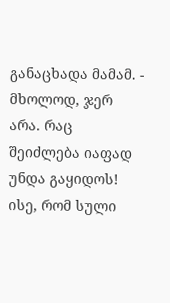განაცხადა მამამ. - მხოლოდ, ჯერ არა. რაც შეიძლება იაფად უნდა გაყიდოს! ისე, რომ სული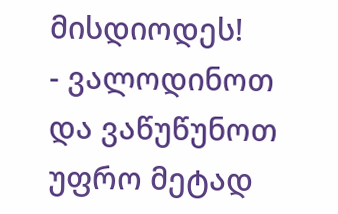მისდიოდეს!
- ვალოდინოთ და ვაწუწუნოთ უფრო მეტად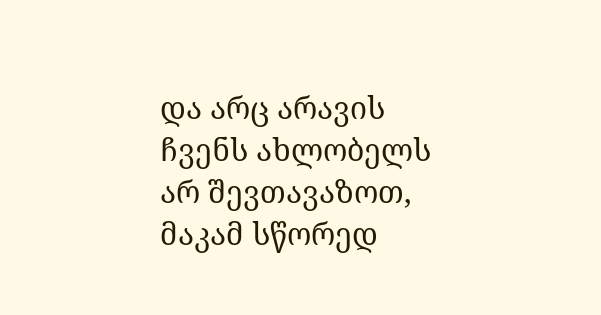და არც არავის ჩვენს ახლობელს არ შევთავაზოთ, მაკამ სწორედ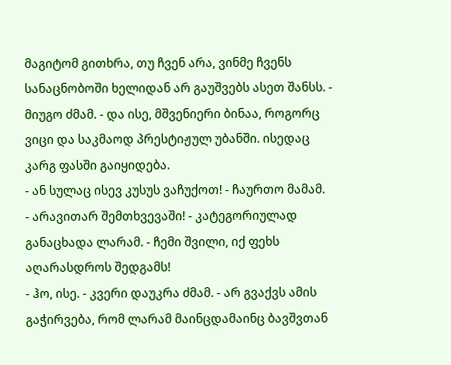მაგიტომ გითხრა, თუ ჩვენ არა, ვინმე ჩვენს სანაცნობოში ხელიდან არ გაუშვებს ასეთ შანსს. - მიუგო ძმამ. - და ისე, მშვენიერი ბინაა, როგორც ვიცი და საკმაოდ პრესტიჟულ უბანში. ისედაც კარგ ფასში გაიყიდება.
- ან სულაც ისევ კუსუს ვაჩუქოთ! - ჩაურთო მამამ.
- არავითარ შემთხვევაში! - კატეგორიულად განაცხადა ლარამ. - ჩემი შვილი, იქ ფეხს აღარასდროს შედგამს!
- ჰო, ისე. - კვერი დაუკრა ძმამ. - არ გვაქვს ამის გაჭირვება, რომ ლარამ მაინცდამაინც ბავშვთან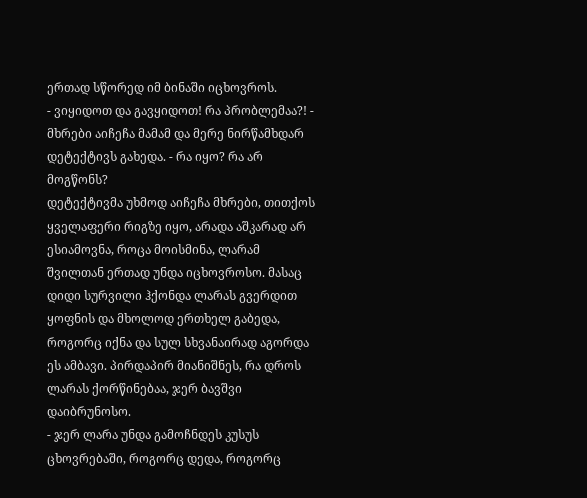ერთად სწორედ იმ ბინაში იცხოვროს.
- ვიყიდოთ და გავყიდოთ! რა პრობლემაა?! - მხრები აიჩეჩა მამამ და მერე ნირწამხდარ დეტექტივს გახედა. - რა იყო? რა არ მოგწონს?
დეტექტივმა უხმოდ აიჩეჩა მხრები, თითქოს ყველაფერი რიგზე იყო, არადა აშკარად არ ესიამოვნა, როცა მოისმინა, ლარამ შვილთან ერთად უნდა იცხოვროსო. მასაც დიდი სურვილი ჰქონდა ლარას გვერდით ყოფნის და მხოლოდ ერთხელ გაბედა, როგორც იქნა და სულ სხვანაირად აგორდა ეს ამბავი. პირდაპირ მიანიშნეს, რა დროს ლარას ქორწინებაა, ჯერ ბავშვი დაიბრუნოსო.
- ჯერ ლარა უნდა გამოჩნდეს კუსუს ცხოვრებაში, როგორც დედა, როგორც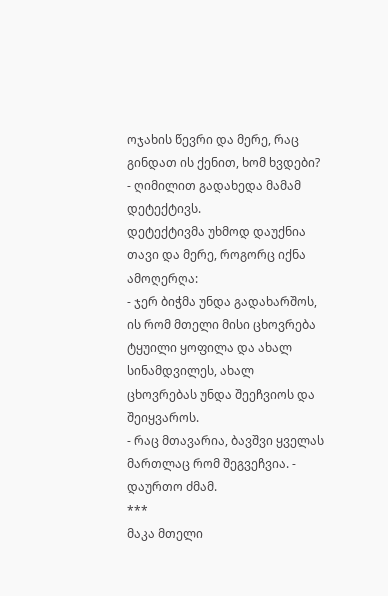ოჯახის წევრი და მერე, რაც გინდათ ის ქენით, ხომ ხვდები? - ღიმილით გადახედა მამამ დეტექტივს.
დეტექტივმა უხმოდ დაუქნია თავი და მერე, როგორც იქნა ამოღერღა:
- ჯერ ბიჭმა უნდა გადახარშოს, ის რომ მთელი მისი ცხოვრება ტყუილი ყოფილა და ახალ სინამდვილეს, ახალ ცხოვრებას უნდა შეეჩვიოს და შეიყვაროს.
- რაც მთავარია, ბავშვი ყველას მართლაც რომ შეგვეჩვია. - დაურთო ძმამ.
***
მაკა მთელი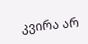კვირა არ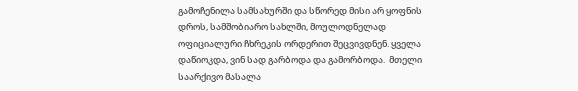გამოჩენილა სამსახურში და სწორედ მისი არ ყოფნის დროს, სამშობიარო სახლში, მოულოდნელად ოფიციალური ჩხრეკის ორდერით შეცვივდნენ. ყველა დაწიოკდა, ვინ სად გარბოდა და გამორბოდა.  მთელი საარქივო მასალა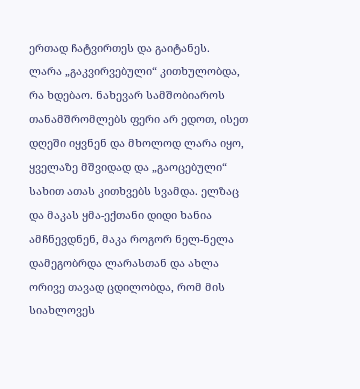ერთად ჩატვირთეს და გაიტანეს.
ლარა „გაკვირვებული“ კითხულობდა, რა ხდებაო. ნახევარ სამშობიაროს თანამშრომლებს ფერი არ ედოთ, ისეთ დღეში იყვნენ და მხოლოდ ლარა იყო, ყველაზე მშვიდად და „გაოცებული“ სახით ათას კითხვებს სვამდა. ელზაც და მაკას ყმა-ექთანი დიდი ხანია ამჩნევდნენ, მაკა როგორ ნელ-ნელა დამეგობრდა ლარასთან და ახლა ორივე თავად ცდილობდა, რომ მის სიახლოვეს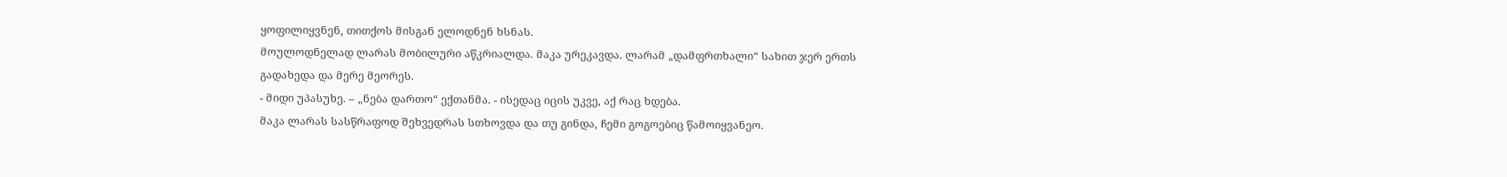ყოფილიყვნენ, თითქოს მისგან ელოდნენ ხსნას.
მოულოდნელად ლარას მობილური აწკრიალდა. მაკა ურეკავდა. ლარამ „დამფრთხალი“ სახით ჯერ ერთს გადახედა და მერე მეორეს.
- მიდი უპასუხე. – „ნება დართო“ ექთანმა. - ისედაც იცის უკვე, აქ რაც ხდება.
მაკა ლარას სასწრაფოდ შეხვედრას სთხოვდა და თუ გინდა, ჩემი გოგოებიც წამოიყვანეო.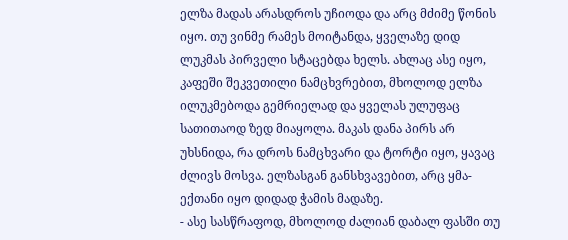ელზა მადას არასდროს უჩიოდა და არც მძიმე წონის იყო. თუ ვინმე რამეს მოიტანდა, ყველაზე დიდ ლუკმას პირველი სტაცებდა ხელს. ახლაც ასე იყო, კაფეში შეკვეთილი ნამცხვრებით, მხოლოდ ელზა ილუკმებოდა გემრიელად და ყველას ულუფაც სათითაოდ ზედ მიაყოლა. მაკას დანა პირს არ უხსნიდა, რა დროს ნამცხვარი და ტორტი იყო, ყავაც ძლივს მოსვა. ელზასგან განსხვავებით, არც ყმა-ექთანი იყო დიდად ჭამის მადაზე.
- ასე სასწრაფოდ, მხოლოდ ძალიან დაბალ ფასში თუ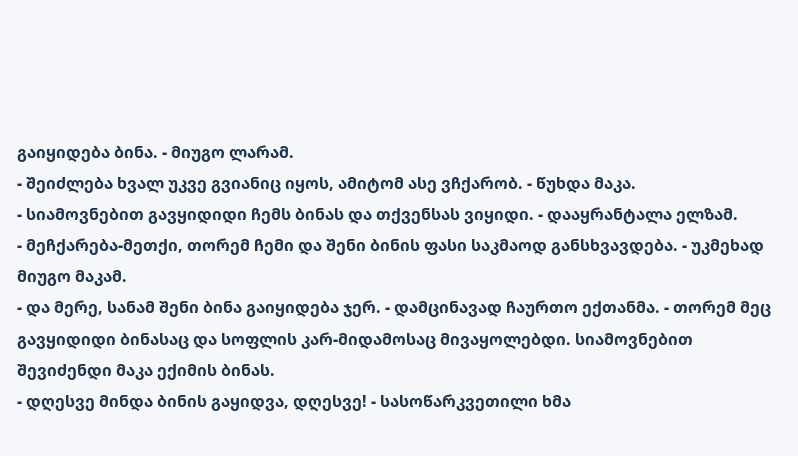გაიყიდება ბინა. - მიუგო ლარამ.
- შეიძლება ხვალ უკვე გვიანიც იყოს, ამიტომ ასე ვჩქარობ. - წუხდა მაკა.
- სიამოვნებით გავყიდიდი ჩემს ბინას და თქვენსას ვიყიდი. - დააყრანტალა ელზამ.
- მეჩქარება-მეთქი, თორემ ჩემი და შენი ბინის ფასი საკმაოდ განსხვავდება. - უკმეხად მიუგო მაკამ.
- და მერე, სანამ შენი ბინა გაიყიდება ჯერ. - დამცინავად ჩაურთო ექთანმა. - თორემ მეც გავყიდიდი ბინასაც და სოფლის კარ-მიდამოსაც მივაყოლებდი. სიამოვნებით შევიძენდი მაკა ექიმის ბინას.
- დღესვე მინდა ბინის გაყიდვა, დღესვე! - სასოწარკვეთილი ხმა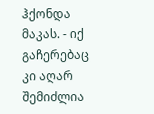ჰქონდა მაკას. - იქ გაჩერებაც კი აღარ შემიძლია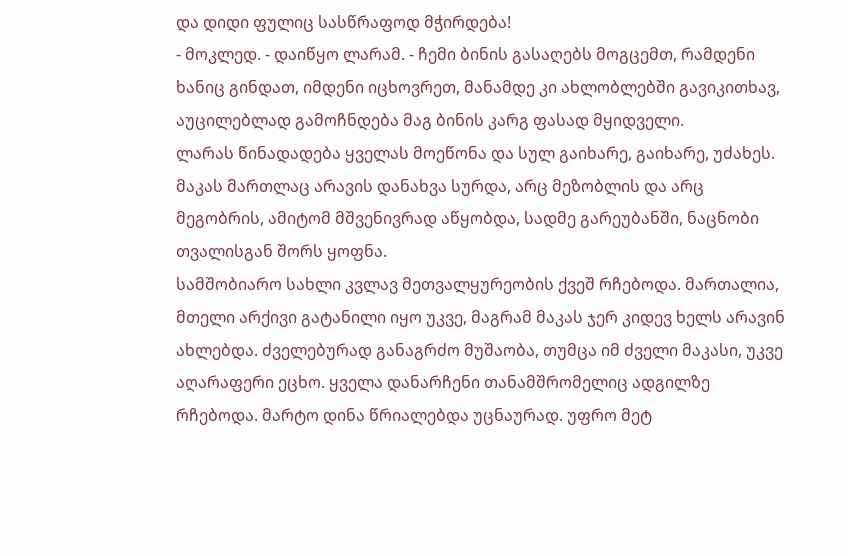და დიდი ფულიც სასწრაფოდ მჭირდება!
- მოკლედ. - დაიწყო ლარამ. - ჩემი ბინის გასაღებს მოგცემთ, რამდენი ხანიც გინდათ, იმდენი იცხოვრეთ, მანამდე კი ახლობლებში გავიკითხავ, აუცილებლად გამოჩნდება მაგ ბინის კარგ ფასად მყიდველი.
ლარას წინადადება ყველას მოეწონა და სულ გაიხარე, გაიხარე, უძახეს. მაკას მართლაც არავის დანახვა სურდა, არც მეზობლის და არც მეგობრის, ამიტომ მშვენივრად აწყობდა, სადმე გარეუბანში, ნაცნობი თვალისგან შორს ყოფნა.
სამშობიარო სახლი კვლავ მეთვალყურეობის ქვეშ რჩებოდა. მართალია, მთელი არქივი გატანილი იყო უკვე, მაგრამ მაკას ჯერ კიდევ ხელს არავინ ახლებდა. ძველებურად განაგრძო მუშაობა, თუმცა იმ ძველი მაკასი, უკვე აღარაფერი ეცხო. ყველა დანარჩენი თანამშრომელიც ადგილზე რჩებოდა. მარტო დინა წრიალებდა უცნაურად. უფრო მეტ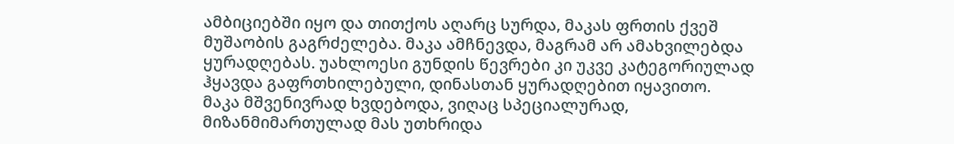ამბიციებში იყო და თითქოს აღარც სურდა, მაკას ფრთის ქვეშ მუშაობის გაგრძელება. მაკა ამჩნევდა, მაგრამ არ ამახვილებდა ყურადღებას. უახლოესი გუნდის წევრები კი უკვე კატეგორიულად ჰყავდა გაფრთხილებული, დინასთან ყურადღებით იყავითო.
მაკა მშვენივრად ხვდებოდა, ვიღაც სპეციალურად, მიზანმიმართულად მას უთხრიდა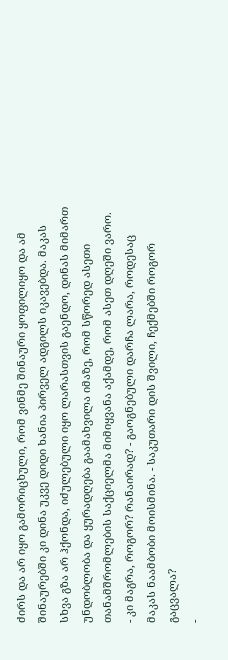ძირს და არ იყო გამორიცხული, რომ ვინმე შინაური ყოფილიყო და ამ შინაურებში კი დინა უკვე დიდი ხანია პირველ ადგილს იკავებდა. მაკას სხვა გზა არ ჰქონდა, იძულებული იყო ლარასთვის გაენდო, დინას მიმართ უნდობლობა და ყურადღება გაამახვილა იმაზე, რომ სწორედ ასეთი თანამშრომლების საქციელმა მიმიყვანა აქამდე, რომ ასეთ დღეში ვარო.
- კი მაგრა, როგორ? რანაირად? - გაოგნებული დარჩა ლარა, როდესაც მაკას ნაამბობი მოისმინა. - საკუთარი დის შვილი, ჩექმებში როგორ გაცვალა?
-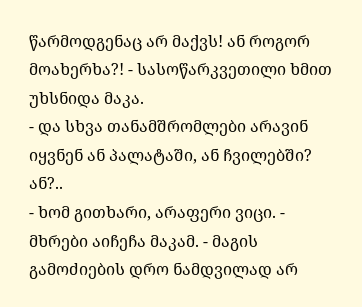წარმოდგენაც არ მაქვს! ან როგორ მოახერხა?! - სასოწარკვეთილი ხმით უხსნიდა მაკა.
- და სხვა თანამშრომლები არავინ იყვნენ ან პალატაში, ან ჩვილებში? ან?..
- ხომ გითხარი, არაფერი ვიცი. - მხრები აიჩეჩა მაკამ. - მაგის გამოძიების დრო ნამდვილად არ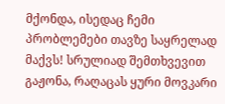მქონდა, ისედაც ჩემი პრობლემები თავზე საყრელად მაქვს! სრულიად შემთხვევით გაჟონა, რაღაცას ყური მოვკარი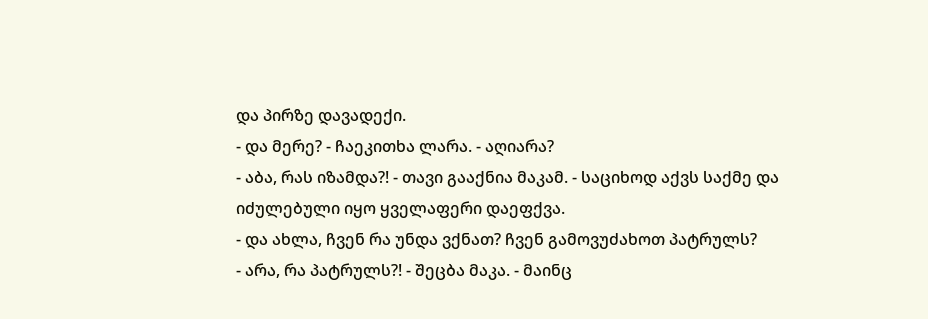და პირზე დავადექი.
- და მერე? - ჩაეკითხა ლარა. - აღიარა?
- აბა, რას იზამდა?! - თავი გააქნია მაკამ. - საციხოდ აქვს საქმე და იძულებული იყო ყველაფერი დაეფქვა.
- და ახლა, ჩვენ რა უნდა ვქნათ? ჩვენ გამოვუძახოთ პატრულს?
- არა, რა პატრულს?! - შეცბა მაკა. - მაინც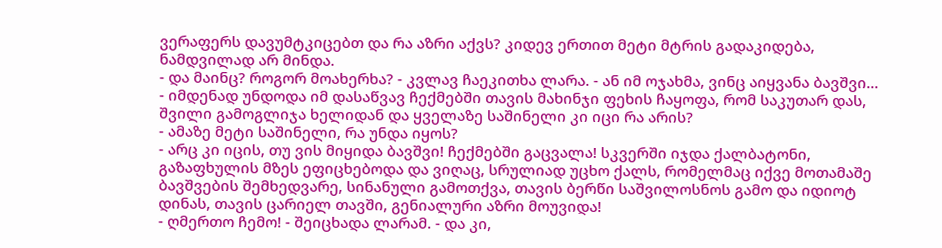ვერაფერს დავუმტკიცებთ და რა აზრი აქვს? კიდევ ერთით მეტი მტრის გადაკიდება, ნამდვილად არ მინდა.
- და მაინც? როგორ მოახერხა? - კვლავ ჩაეკითხა ლარა. - ან იმ ოჯახმა, ვინც აიყვანა ბავშვი...
- იმდენად უნდოდა იმ დასაწვავ ჩექმებში თავის მახინჯი ფეხის ჩაყოფა, რომ საკუთარ დას, შვილი გამოგლიჯა ხელიდან და ყველაზე საშინელი კი იცი რა არის?
- ამაზე მეტი საშინელი, რა უნდა იყოს?
- არც კი იცის, თუ ვის მიყიდა ბავშვი! ჩექმებში გაცვალა! სკვერში იჯდა ქალბატონი, გაზაფხულის მზეს ეფიცხებოდა და ვიღაც, სრულიად უცხო ქალს, რომელმაც იქვე მოთამაშე ბავშვების შემხედვარე, სინანული გამოთქვა, თავის ბერწი საშვილოსნოს გამო და იდიოტ დინას, თავის ცარიელ თავში, გენიალური აზრი მოუვიდა!
- ღმერთო ჩემო! - შეიცხადა ლარამ. - და კი,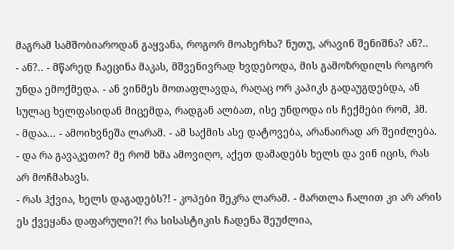მაგრამ სამშობიაროდან გაყვანა, როგორ მოახერხა? ნუთუ, არავინ შენიშნა? ან?..
- ან?.. - მწარედ ჩაეცინა მაკას, მშვენივრად ხვდებოდა, მის გამოზრდილს როგორ უნდა ემოქმედა. - ან ვინმეს მოთაფლავდა, რაღაც ორ კაპიკს გადაუგდებდა, ან სულაც ხელფასიდან მიცემდა, რადგან ალბათ, ისე უნდოდა ის ჩექმები რომ, ჰმ.
- მდაა... - ამოიხვნეშა ლარამ. - ამ საქმის ასე დატოვება, არანაირად არ შეიძლება.
- და რა გავაკეთო? მე რომ ხმა ამოვიღო, აქეთ დამადებს ხელს და ვინ იცის, რას არ მოჩმახავს.
- რას ჰქვია, ხელს დაგადებს?! - კოპები შეკრა ლარამ. - მართლა ჩალით კი არ არის ეს ქვეყანა დაფარული?! რა სისასტიკის ჩადენა შეუძლია,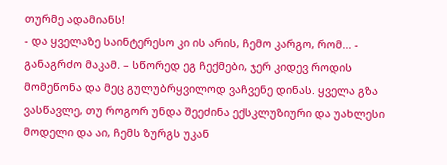თურმე ადამიანს!
- და ყველაზე საინტერესო კი ის არის, ჩემო კარგო, რომ... - განაგრძო მაკამ. – სწორედ ეგ ჩექმები, ჯერ კიდევ როდის მომეწონა და მეც გულუბრყვილოდ ვაჩვენე დინას. ყველა გზა ვასწავლე, თუ როგორ უნდა შეეძინა ექსკლუზიური და უახლესი მოდელი და აი, ჩემს ზურგს უკან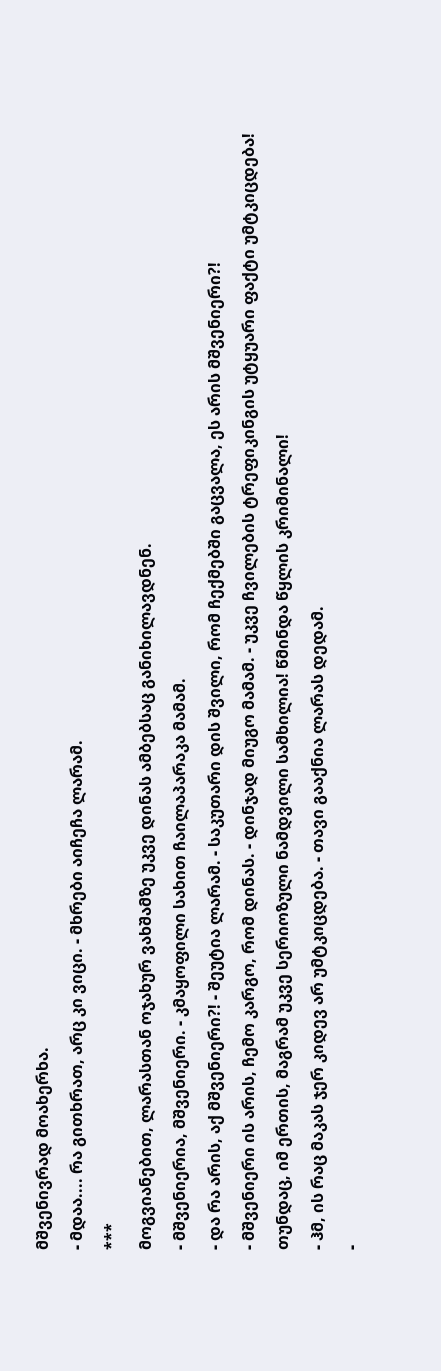მშვენივრად მოახერხა.
- მდაა.... რა გითხრათ, არც კი ვიცი. - მხრები აიჩეჩა ლარამ.
***
მოგვიანებით, ლარასთან ოჯახურ ვახშამზე უკვე დინას ამბებსაც განიხილავდნენ.
- მშვენიერია, მშვენიერი. - კმაყოფილი სახით ჩაილაპარაკა მამამ.
- და რა არის, აქ მშვენიერი?! - შეუტია ლარამ. - საკუთარი დის შვილი, რომ ჩექმებში გაცვალა, ეს არის მშვენიერი?!
- მშვენიერი ის არის, ჩემო კარგო, რომ დინას. - დინჯად მიუგო მამამ. - უკვე ჩვილების ტრეფიკინგის უტყუარი ფაქტი უმტკიცდება! თუნდაც, იმ ერთის, მაგრამ უკვე სერიოზული ნამდვილი სამხილია! წმინდა წყლის კრიმინალი!
- ჰმ, ის რაც მაკას ჯერ კიდევ არ უმტკიცდება. - თავი გააქნია ლარას დედამ.
-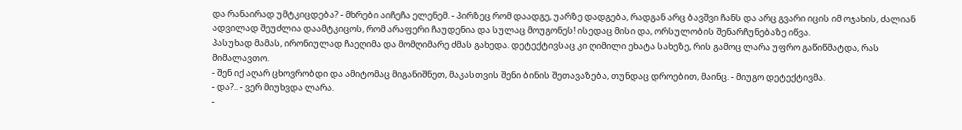და რანაირად უმტკიცდება? - მხრები აიჩეჩა ელენემ. - პირზეც რომ დაადგე, უარზე დადგება, რადგან არც ბავშვი ჩანს და არც გვარი იცის იმ ოჯახის, ძალიან ადვილად შეუძლია დაამტკიცოს, რომ არაფერი ჩაუდენია და სულაც მოუგონეს! ისედაც მისი და, ორსულობის შენარჩუნებაზე იწვა.
პასუხად მამას, ირონიულად ჩაეღიმა და მომღიმარე ძმას გახედა. დეტექტივსაც კი ღიმილი ეხატა სახეზე, რის გამოც ლარა უფრო გაწიწმატდა, რას მიმალავთო.
- შენ იქ აღარ ცხოვრობდი და ამიტომაც მიგანიშნეთ, მაკასთვის შენი ბინის შეთავაზება, თუნდაც დროებით, მაინც. - მიუგო დეტექტივმა.
- და?.. - ვერ მიუხვდა ლარა.
-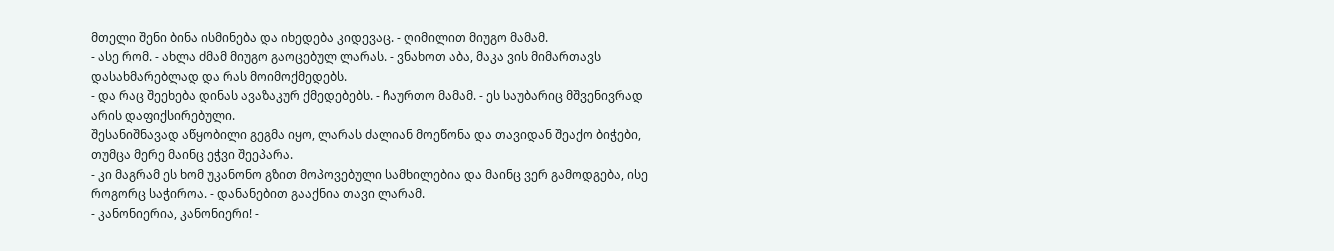მთელი შენი ბინა ისმინება და იხედება კიდევაც. - ღიმილით მიუგო მამამ.
- ასე რომ. - ახლა ძმამ მიუგო გაოცებულ ლარას. - ვნახოთ აბა, მაკა ვის მიმართავს დასახმარებლად და რას მოიმოქმედებს.
- და რაც შეეხება დინას ავაზაკურ ქმედებებს. - ჩაურთო მამამ. - ეს საუბარიც მშვენივრად არის დაფიქსირებული.
შესანიშნავად აწყობილი გეგმა იყო, ლარას ძალიან მოეწონა და თავიდან შეაქო ბიჭები, თუმცა მერე მაინც ეჭვი შეეპარა.
- კი მაგრამ ეს ხომ უკანონო გზით მოპოვებული სამხილებია და მაინც ვერ გამოდგება, ისე როგორც საჭიროა. - დანანებით გააქნია თავი ლარამ.
- კანონიერია, კანონიერი! -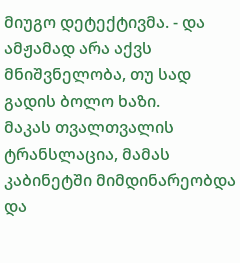მიუგო დეტექტივმა. - და ამჟამად არა აქვს მნიშვნელობა, თუ სად გადის ბოლო ხაზი.
მაკას თვალთვალის ტრანსლაცია, მამას კაბინეტში მიმდინარეობდა და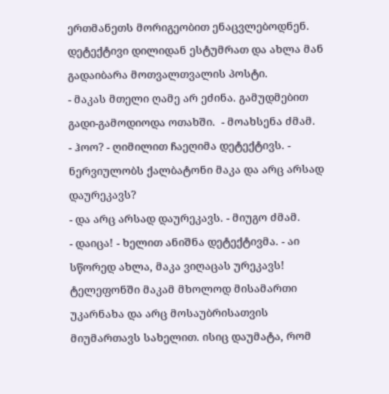ერთმანეთს მორიგეობით ენაცვლებოდნენ.
დეტექტივი დილიდან ესტუმრათ და ახლა მან გადაიბარა მოთვალთვალის პოსტი.
- მაკას მთელი ღამე არ ეძინა. გამუდმებით გადი-გამოდიოდა ოთახში.  - მოახსენა ძმამ.
- ჰოო? - ღიმილით ჩაეღიმა დეტექტივს. - ნერვიულობს ქალბატონი მაკა და არც არსად დაურეკავს?
- და არც არსად დაურეკავს. - მიუგო ძმამ.
- დაიცა! - ხელით ანიშნა დეტექტივმა. - აი სწორედ ახლა, მაკა ვიღაცას ურეკავს!
ტელეფონში მაკამ მხოლოდ მისამართი უკარნახა და არც მოსაუბრისათვის მიუმართავს სახელით. ისიც დაუმატა, რომ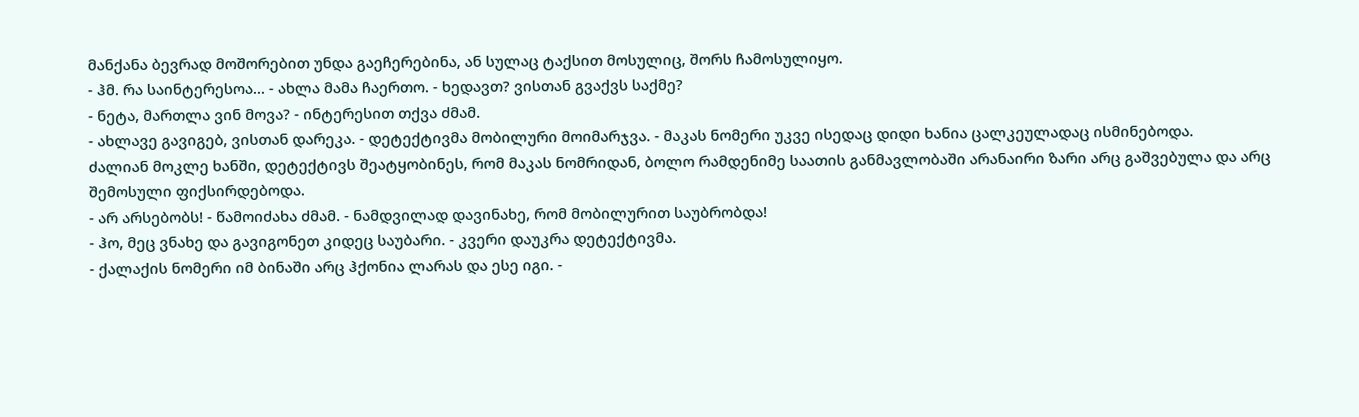მანქანა ბევრად მოშორებით უნდა გაეჩერებინა, ან სულაც ტაქსით მოსულიც, შორს ჩამოსულიყო.
- ჰმ. რა საინტერესოა... - ახლა მამა ჩაერთო. - ხედავთ? ვისთან გვაქვს საქმე?
- ნეტა, მართლა ვინ მოვა? - ინტერესით თქვა ძმამ.
- ახლავე გავიგებ, ვისთან დარეკა. - დეტექტივმა მობილური მოიმარჯვა. - მაკას ნომერი უკვე ისედაც დიდი ხანია ცალკეულადაც ისმინებოდა.
ძალიან მოკლე ხანში, დეტექტივს შეატყობინეს, რომ მაკას ნომრიდან, ბოლო რამდენიმე საათის განმავლობაში არანაირი ზარი არც გაშვებულა და არც შემოსული ფიქსირდებოდა.
- არ არსებობს! - წამოიძახა ძმამ. - ნამდვილად დავინახე, რომ მობილურით საუბრობდა!
- ჰო, მეც ვნახე და გავიგონეთ კიდეც საუბარი. - კვერი დაუკრა დეტექტივმა.
- ქალაქის ნომერი იმ ბინაში არც ჰქონია ლარას და ესე იგი. -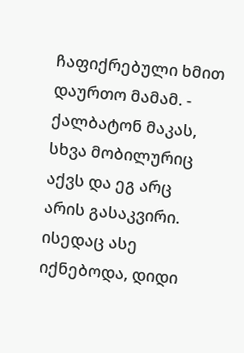ჩაფიქრებული ხმით დაურთო მამამ. - ქალბატონ მაკას, სხვა მობილურიც აქვს და ეგ არც არის გასაკვირი. ისედაც ასე იქნებოდა, დიდი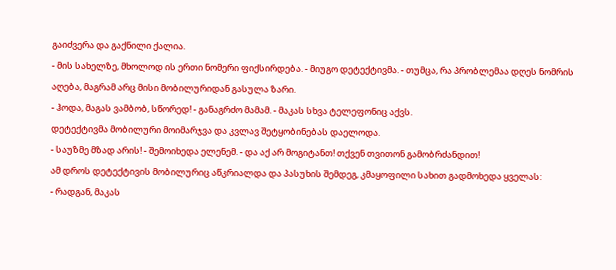გაიძვერა და გაქნილი ქალია.
- მის სახელზე, მხოლოდ ის ერთი ნომერი ფიქსირდება. - მიუგო დეტექტივმა. - თუმცა, რა პრობლემაა დღეს ნომრის აღება, მაგრამ არც მისი მობილურიდან გასულა ზარი.
- ჰოდა, მაგას ვამბობ, სწორედ! - განაგრძო მამამ. - მაკას სხვა ტელეფონიც აქვს.
დეტექტივმა მობილური მოიმარჯვა და კვლავ შეტყობინებას დაელოდა.
- საუზმე მზად არის! - შემოიხედა ელენემ. - და აქ არ მოგიტანთ! თქვენ თვითონ გამობრძანდით!
ამ დროს დეტექტივის მობილურიც აწკრიალდა და პასუხის შემდეგ, კმაყოფილი სახით გადმოხედა ყველას:
- რადგან, მაკას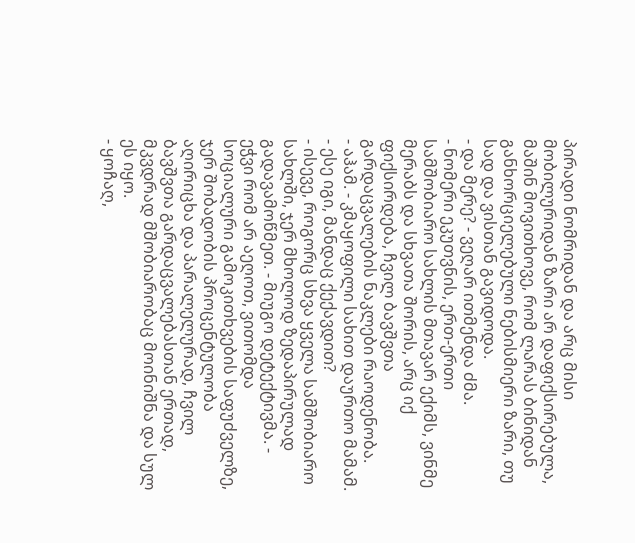პირადი ნომრიდან და არც მისი მობილურიდან ზარი არ დაფიქსირებულა, მაშინ მოვითხოვე, რომ ლარას ბინიდან განხორციელებული ნებისმიერი ზარი, თუ სად და ვისთან გავიდოდა.
- და მერე? - ვეღარ ითმენდა ძმა.
- ნომერი ეკუთვნის, ერთ-ერთი სამშობიარო სახლის მთავარ ექიმს, ვინმე მერაბს და სხვათა შორის, არც იქ ფიქსირდება, ჩვილ ბავშვთა გარდაცვალების ნაკლები რაოდენობა.
- აჰამ. - კმაყოფილი სახით დაურთო მამამ. - ესე იგი, მანდაც ქექავდით?
- ისევე, როგორც სხვა ყველა სამშობიარო სახლში, ჯერ მხოლოდ ზედაპირულად გადავამოწმეთ. - მიუგო დეტექტივმა. - ეჭვი რომ არ აეღოთ, ვითომდა სოციალური გამოკითხვების საფუძველზე, ჯერ შობადობის პროცენტულობა აღირიცხა და პარალელურად, ჩვილ ბავშვთა გარდაცვალებასთან ერთად, მკვდრად მშობიარობაც მოინიშნა და სულ ეს იყო.
- ყოჩაღ,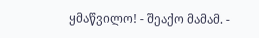ყმაწვილო! - შეაქო მამამ. -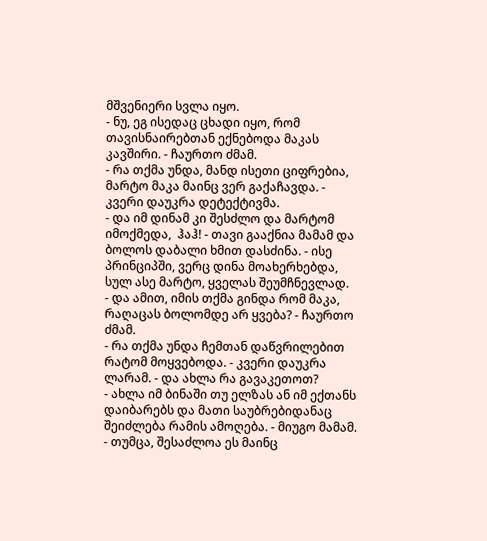მშვენიერი სვლა იყო.
- ნუ, ეგ ისედაც ცხადი იყო, რომ თავისნაირებთან ექნებოდა მაკას კავშირი. - ჩაურთო ძმამ.
- რა თქმა უნდა, მანდ ისეთი ციფრებია, მარტო მაკა მაინც ვერ გაქაჩავდა. - კვერი დაუკრა დეტექტივმა.
- და იმ დინამ კი შესძლო და მარტომ იმოქმედა,  ჰაჰ! - თავი გააქნია მამამ და ბოლოს დაბალი ხმით დასძინა. - ისე პრინციპში, ვერც დინა მოახერხებდა, სულ ასე მარტო, ყველას შეუმჩნევლად.
- და ამით, იმის თქმა გინდა რომ მაკა, რაღაცას ბოლომდე არ ყვება? - ჩაურთო ძმამ.
- რა თქმა უნდა ჩემთან დაწვრილებით რატომ მოყვებოდა. - კვერი დაუკრა ლარამ. - და ახლა რა გავაკეთოთ?
- ახლა იმ ბინაში თუ ელზას ან იმ ექთანს დაიბარებს და მათი საუბრებიდანაც შეიძლება რამის ამოღება. - მიუგო მამამ.
- თუმცა, შესაძლოა ეს მაინც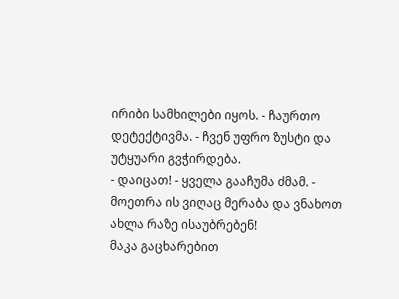ირიბი სამხილები იყოს. - ჩაურთო დეტექტივმა. - ჩვენ უფრო ზუსტი და უტყუარი გვჭირდება.
- დაიცათ! - ყველა გააჩუმა ძმამ. - მოეთრა ის ვიღაც მერაბა და ვნახოთ ახლა რაზე ისაუბრებენ!
მაკა გაცხარებით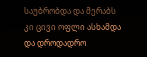საუბრობდა და მერაბს კი ცივი ოფლი ასხამდა და დროდადრო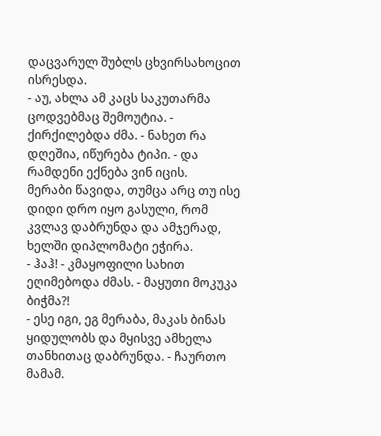დაცვარულ შუბლს ცხვირსახოცით ისრესდა.
- აუ, ახლა ამ კაცს საკუთარმა ცოდვებმაც შემოუტია. - ქირქილებდა ძმა. - ნახეთ რა დღეშია, იწურება ტიპი. - და რამდენი ექნება ვინ იცის.
მერაბი წავიდა, თუმცა არც თუ ისე დიდი დრო იყო გასული, რომ კვლავ დაბრუნდა და ამჯერად, ხელში დიპლომატი ეჭირა.
- ჰაჰ! - კმაყოფილი სახით ეღიმებოდა ძმას. - მაყუთი მოკუკა ბიჭმა?!
- ესე იგი, ეგ მერაბა, მაკას ბინას ყიდულობს და მყისვე ამხელა თანხითაც დაბრუნდა. - ჩაურთო მამამ.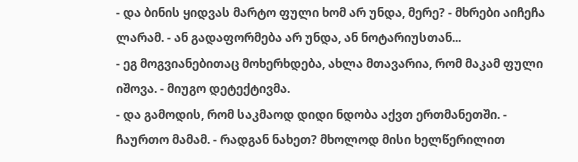- და ბინის ყიდვას მარტო ფული ხომ არ უნდა, მერე? - მხრები აიჩეჩა ლარამ. - ან გადაფორმება არ უნდა, ან ნოტარიუსთან...
- ეგ მოგვიანებითაც მოხერხდება, ახლა მთავარია, რომ მაკამ ფული იშოვა. - მიუგო დეტექტივმა.
- და გამოდის, რომ საკმაოდ დიდი ნდობა აქვთ ერთმანეთში. - ჩაურთო მამამ. - რადგან ნახეთ? მხოლოდ მისი ხელწერილით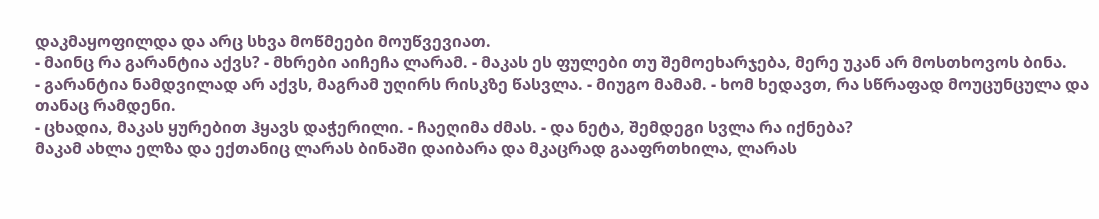დაკმაყოფილდა და არც სხვა მოწმეები მოუწვევიათ.
- მაინც რა გარანტია აქვს? - მხრები აიჩეჩა ლარამ. - მაკას ეს ფულები თუ შემოეხარჯება, მერე უკან არ მოსთხოვოს ბინა.
- გარანტია ნამდვილად არ აქვს, მაგრამ უღირს რისკზე წასვლა. - მიუგო მამამ. - ხომ ხედავთ, რა სწრაფად მოუცუნცულა და თანაც რამდენი.
- ცხადია, მაკას ყურებით ჰყავს დაჭერილი. - ჩაეღიმა ძმას. - და ნეტა, შემდეგი სვლა რა იქნება?
მაკამ ახლა ელზა და ექთანიც ლარას ბინაში დაიბარა და მკაცრად გააფრთხილა, ლარას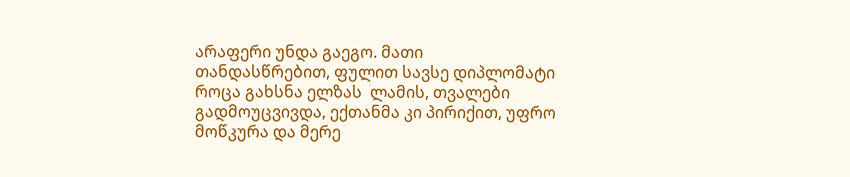არაფერი უნდა გაეგო. მათი თანდასწრებით, ფულით სავსე დიპლომატი როცა გახსნა ელზას  ლამის, თვალები გადმოუცვივდა, ექთანმა კი პირიქით, უფრო მოწკურა და მერე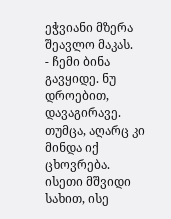ეჭვიანი მზერა შეავლო მაკას.
- ჩემი ბინა გავყიდე. ნუ დროებით, დავაგირავე. თუმცა, აღარც კი მინდა იქ ცხოვრება.
ისეთი მშვიდი სახით, ისე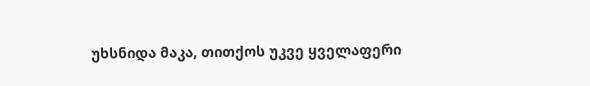უხსნიდა მაკა, თითქოს უკვე ყველაფერი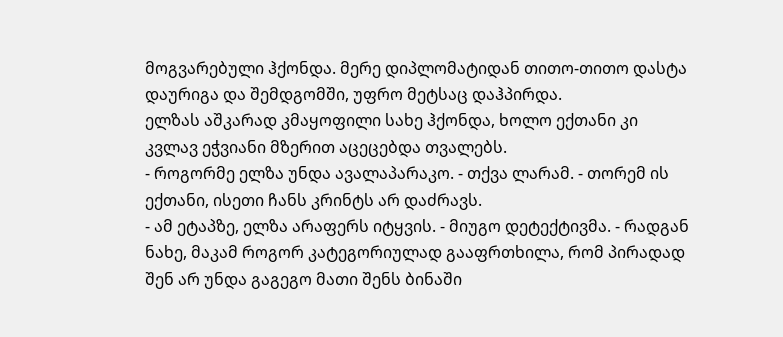მოგვარებული ჰქონდა. მერე დიპლომატიდან თითო-თითო დასტა დაურიგა და შემდგომში, უფრო მეტსაც დაჰპირდა.
ელზას აშკარად კმაყოფილი სახე ჰქონდა, ხოლო ექთანი კი კვლავ ეჭვიანი მზერით აცეცებდა თვალებს.
- როგორმე ელზა უნდა ავალაპარაკო. - თქვა ლარამ. - თორემ ის ექთანი, ისეთი ჩანს კრინტს არ დაძრავს.
- ამ ეტაპზე, ელზა არაფერს იტყვის. - მიუგო დეტექტივმა. - რადგან ნახე, მაკამ როგორ კატეგორიულად გააფრთხილა, რომ პირადად შენ არ უნდა გაგეგო მათი შენს ბინაში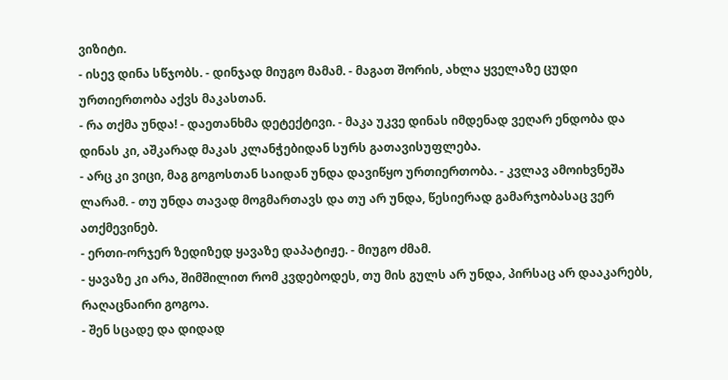ვიზიტი.
- ისევ დინა სწჯობს. - დინჯად მიუგო მამამ. - მაგათ შორის, ახლა ყველაზე ცუდი ურთიერთობა აქვს მაკასთან.
- რა თქმა უნდა! - დაეთანხმა დეტექტივი. - მაკა უკვე დინას იმდენად ვეღარ ენდობა და დინას კი, აშკარად მაკას კლანჭებიდან სურს გათავისუფლება.
- არც კი ვიცი, მაგ გოგოსთან საიდან უნდა დავიწყო ურთიერთობა. - კვლავ ამოიხვნეშა ლარამ. - თუ უნდა თავად მოგმართავს და თუ არ უნდა, წესიერად გამარჯობასაც ვერ ათქმევინებ.
- ერთი-ორჯერ ზედიზედ ყავაზე დაპატიჟე. - მიუგო ძმამ.
- ყავაზე კი არა, შიმშილით რომ კვდებოდეს, თუ მის გულს არ უნდა, პირსაც არ დააკარებს, რაღაცნაირი გოგოა.
- შენ სცადე და დიდად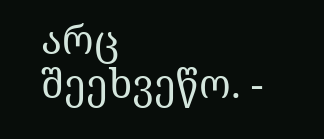არც შეეხვეწო. -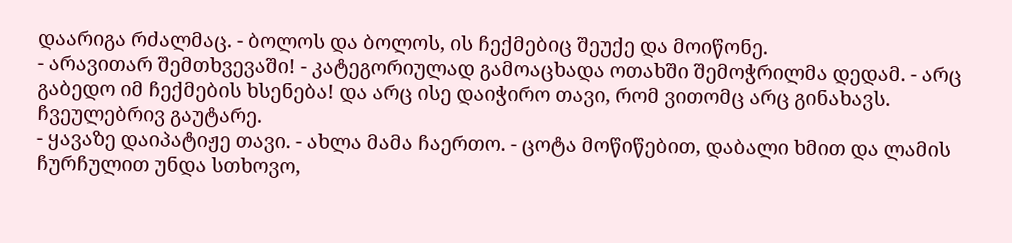დაარიგა რძალმაც. - ბოლოს და ბოლოს, ის ჩექმებიც შეუქე და მოიწონე.
- არავითარ შემთხვევაში! - კატეგორიულად გამოაცხადა ოთახში შემოჭრილმა დედამ. - არც გაბედო იმ ჩექმების ხსენება! და არც ისე დაიჭირო თავი, რომ ვითომც არც გინახავს. ჩვეულებრივ გაუტარე.
- ყავაზე დაიპატიჟე თავი. - ახლა მამა ჩაერთო. - ცოტა მოწიწებით, დაბალი ხმით და ლამის ჩურჩულით უნდა სთხოვო,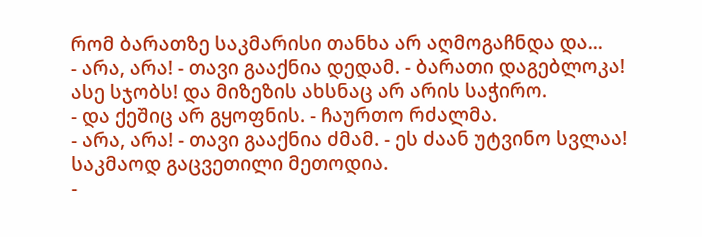რომ ბარათზე საკმარისი თანხა არ აღმოგაჩნდა და...
- არა, არა! - თავი გააქნია დედამ. - ბარათი დაგებლოკა! ასე სჯობს! და მიზეზის ახსნაც არ არის საჭირო.
- და ქეშიც არ გყოფნის. - ჩაურთო რძალმა.
- არა, არა! - თავი გააქნია ძმამ. - ეს ძაან უტვინო სვლაა! საკმაოდ გაცვეთილი მეთოდია.
-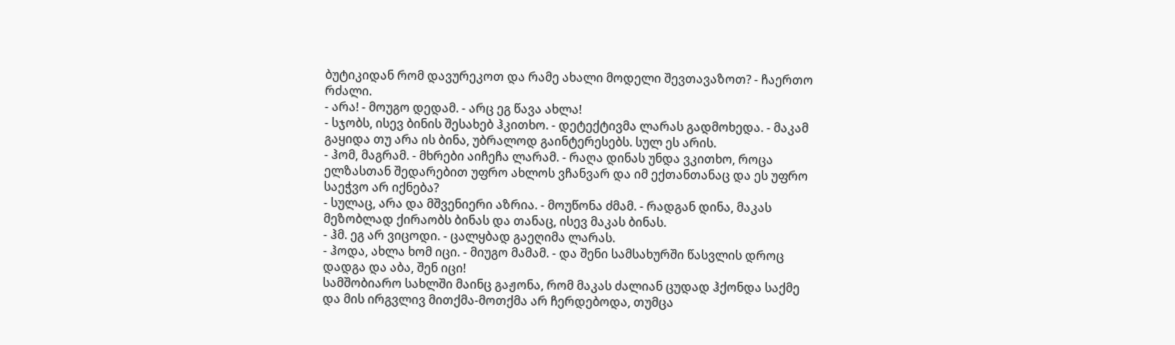ბუტიკიდან რომ დავურეკოთ და რამე ახალი მოდელი შევთავაზოთ? - ჩაერთო რძალი.
- არა! - მოუგო დედამ. - არც ეგ წავა ახლა!
- სჯობს, ისევ ბინის შესახებ ჰკითხო. - დეტექტივმა ლარას გადმოხედა. - მაკამ გაყიდა თუ არა ის ბინა, უბრალოდ გაინტერესებს. სულ ეს არის.
- ჰომ, მაგრამ. - მხრები აიჩეჩა ლარამ. - რაღა დინას უნდა ვკითხო, როცა ელზასთან შედარებით უფრო ახლოს ვჩანვარ და იმ ექთანთანაც და ეს უფრო საეჭვო არ იქნება?
- სულაც, არა და მშვენიერი აზრია. - მოუწონა ძმამ. - რადგან დინა, მაკას მეზობლად ქირაობს ბინას და თანაც, ისევ მაკას ბინას.
- ჰმ. ეგ არ ვიცოდი. - ცალყბად გაეღიმა ლარას.
- ჰოდა, ახლა ხომ იცი. - მიუგო მამამ. - და შენი სამსახურში წასვლის დროც დადგა და აბა, შენ იცი!
სამშობიარო სახლში მაინც გაჟონა, რომ მაკას ძალიან ცუდად ჰქონდა საქმე და მის ირგვლივ მითქმა-მოთქმა არ ჩერდებოდა, თუმცა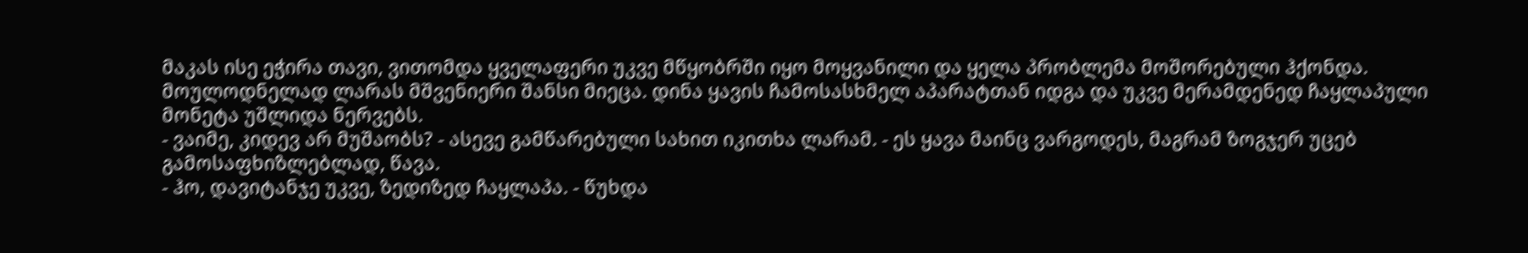მაკას ისე ეჭირა თავი, ვითომდა ყველაფერი უკვე მწყობრში იყო მოყვანილი და ყელა პრობლემა მოშორებული ჰქონდა.
მოულოდნელად ლარას მშვენიერი შანსი მიეცა. დინა ყავის ჩამოსასხმელ აპარატთან იდგა და უკვე მერამდენედ ჩაყლაპული მონეტა უშლიდა ნერვებს.
- ვაიმე, კიდევ არ მუშაობს? - ასევე გამწარებული სახით იკითხა ლარამ. - ეს ყავა მაინც ვარგოდეს, მაგრამ ზოგჯერ უცებ გამოსაფხიზლებლად, წავა.
- ჰო, დავიტანჯე უკვე, ზედიზედ ჩაყლაპა. - წუხდა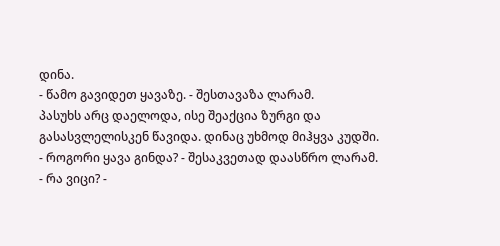დინა.
- წამო გავიდეთ ყავაზე. - შესთავაზა ლარამ.
პასუხს არც დაელოდა, ისე შეაქცია ზურგი და გასასვლელისკენ წავიდა. დინაც უხმოდ მიჰყვა კუდში.
- როგორი ყავა გინდა? - შესაკვეთად დაასწრო ლარამ.
- რა ვიცი? -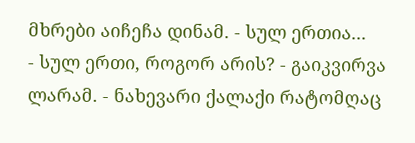მხრები აიჩეჩა დინამ. - სულ ერთია...
- სულ ერთი, როგორ არის? - გაიკვირვა ლარამ. - ნახევარი ქალაქი რატომღაც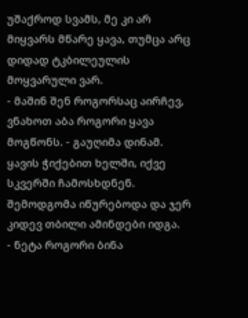უშაქროდ სვამს, მე კი არ მიყვარს მწარე ყავა, თუმცა არც დიდად ტკბილეულის მოყვარული ვარ.
- მაშინ შენ როგორსაც აირჩევ, ვნახოთ აბა როგორი ყავა მოგწონს. - გაუღიმა დინამ.
ყავის ჭიქებით ხელში, იქვე სკვერში ჩამოსხდნენ.  შემოდგომა იწურებოდა და ჯერ კიდევ თბილი ამინდები იდგა.
- ნეტა როგორი ბინა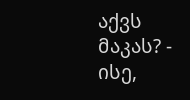აქვს მაკას? - ისე,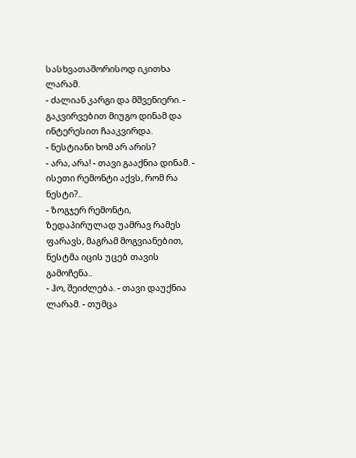სასხვათაშორისოდ იკითხა ლარამ.
- ძალიან კარგი და მშვენიერი. - გაკვირვებით მიუგო დინამ და ინტერესით ჩააკვირდა.
- ნესტიანი ხომ არ არის?
- არა, არა! - თავი გააქნია დინამ. - ისეთი რემონტი აქვს, რომ რა ნესტი?..
- ზოგჯერ რემონტი, ზედაპირულად უამრავ რამეს ფარავს, მაგრამ მოგვიანებით, ნესტმა იცის უცებ თავის გამოჩენა..
- ჰო, შეიძლება. - თავი დაუქნია ლარამ. - თუმცა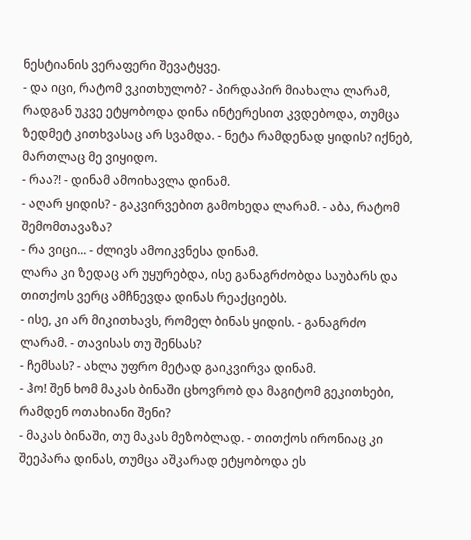ნესტიანის ვერაფერი შევატყვე.
- და იცი, რატომ ვკითხულობ? - პირდაპირ მიახალა ლარამ, რადგან უკვე ეტყობოდა დინა ინტერესით კვდებოდა, თუმცა ზედმეტ კითხვასაც არ სვამდა. - ნეტა რამდენად ყიდის? იქნებ, მართლაც მე ვიყიდო.
- რაა?! - დინამ ამოიხავლა დინამ.
- აღარ ყიდის? - გაკვირვებით გამოხედა ლარამ. - აბა, რატომ შემომთავაზა?
- რა ვიცი... - ძლივს ამოიკვნესა დინამ.
ლარა კი ზედაც არ უყურებდა, ისე განაგრძობდა საუბარს და თითქოს ვერც ამჩნევდა დინას რეაქციებს.
- ისე, კი არ მიკითხავს, რომელ ბინას ყიდის. - განაგრძო ლარამ. - თავისას თუ შენსას?
- ჩემსას? - ახლა უფრო მეტად გაიკვირვა დინამ.
- ჰო! შენ ხომ მაკას ბინაში ცხოვრობ და მაგიტომ გეკითხები, რამდენ ოთახიანი შენი?
- მაკას ბინაში, თუ მაკას მეზობლად. - თითქოს ირონიაც კი შეეპარა დინას, თუმცა აშკარად ეტყობოდა ეს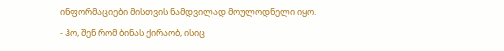ინფორმაციები მისთვის ნამდვილად მოულოდნელი იყო.
- ჰო, შენ რომ ბინას ქირაობ, ისიც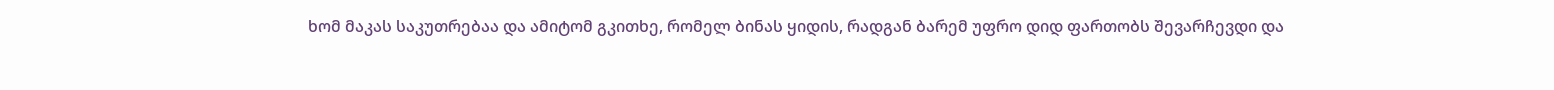ხომ მაკას საკუთრებაა და ამიტომ გკითხე, რომელ ბინას ყიდის, რადგან ბარემ უფრო დიდ ფართობს შევარჩევდი და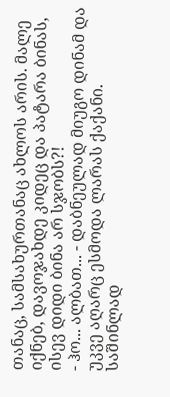თანაც, სამსახურთანაც ახლოს არის. მალე იქნებ, დავოჯახდე კიდეც და პატარა ბინას, ისევ დიდი ბინა არ სჯობს?!
- ჰო... ალბათ... - დაბნეულად მიუგო დინამ და უკვე აღარც ესმოდა ლარას ქაქანი. საშინლად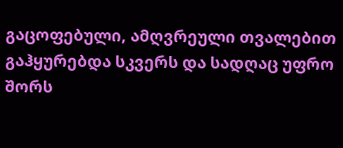გაცოფებული, ამღვრეული თვალებით გაჰყურებდა სკვერს და სადღაც უფრო შორს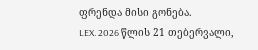ფრენდა მისი გონება.
LEX. 2026 წლის 21 თებერვალი,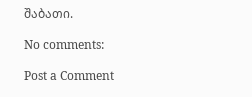შაბათი.

No comments:

Post a Comment